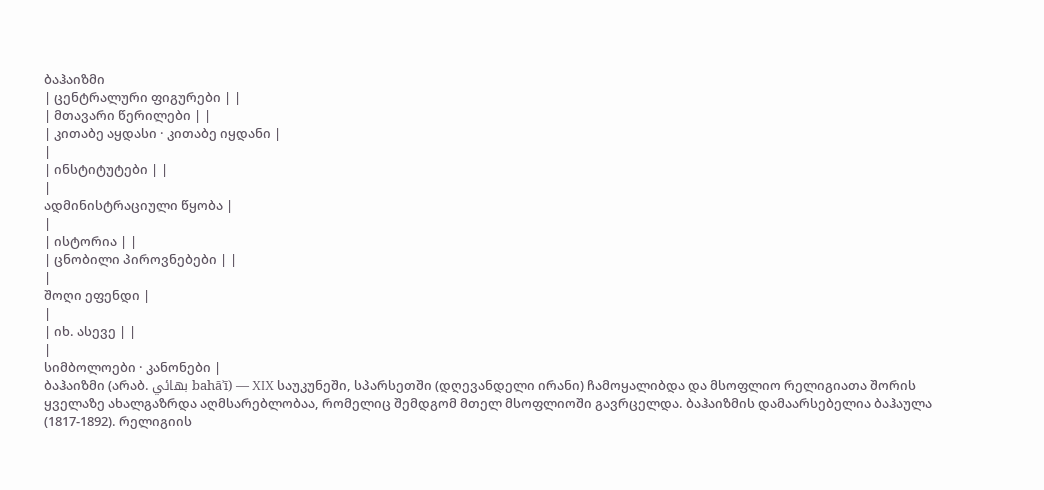ბაჰაიზმი
| ცენტრალური ფიგურები | |
| მთავარი წერილები | |
| კითაბე აყდასი · კითაბე იყდანი |
|
| ინსტიტუტები | |
|
ადმინისტრაციული წყობა |
|
| ისტორია | |
| ცნობილი პიროვნებები | |
|
შოღი ეფენდი |
|
| იხ. ასევე | |
|
სიმბოლოები · კანონები |
ბაჰაიზმი (არაბ. بهائي bahāʾī) — XIX საუკუნეში, სპარსეთში (დღევანდელი ირანი) ჩამოყალიბდა და მსოფლიო რელიგიათა შორის ყველაზე ახალგაზრდა აღმსარებლობაა, რომელიც შემდგომ მთელ მსოფლიოში გავრცელდა. ბაჰაიზმის დამაარსებელია ბაჰაულა (1817-1892). რელიგიის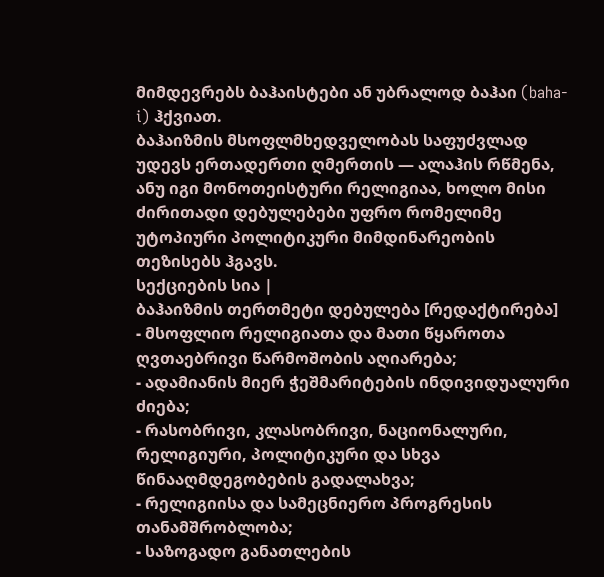მიმდევრებს ბაჰაისტები ან უბრალოდ ბაჰაი (baha-i) ჰქვიათ.
ბაჰაიზმის მსოფლმხედველობას საფუძვლად უდევს ერთადერთი ღმერთის — ალაჰის რწმენა, ანუ იგი მონოთეისტური რელიგიაა, ხოლო მისი ძირითადი დებულებები უფრო რომელიმე უტოპიური პოლიტიკური მიმდინარეობის თეზისებს ჰგავს.
სექციების სია |
ბაჰაიზმის თერთმეტი დებულება [რედაქტირება]
- მსოფლიო რელიგიათა და მათი წყაროთა ღვთაებრივი წარმოშობის აღიარება;
- ადამიანის მიერ ჭეშმარიტების ინდივიდუალური ძიება;
- რასობრივი, კლასობრივი, ნაციონალური, რელიგიური, პოლიტიკური და სხვა წინააღმდეგობების გადალახვა;
- რელიგიისა და სამეცნიერო პროგრესის თანამშრობლობა;
- საზოგადო განათლების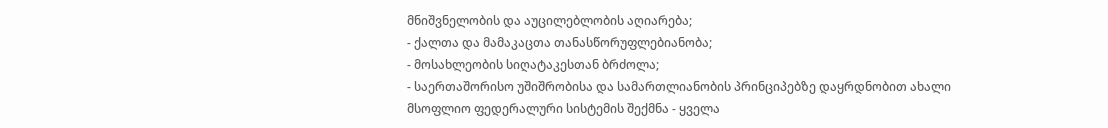მნიშვნელობის და აუცილებლობის აღიარება;
- ქალთა და მამაკაცთა თანასწორუფლებიანობა;
- მოსახლეობის სიღატაკესთან ბრძოლა;
- საერთაშორისო უშიშრობისა და სამართლიანობის პრინციპებზე დაყრდნობით ახალი მსოფლიო ფედერალური სისტემის შექმნა - ყველა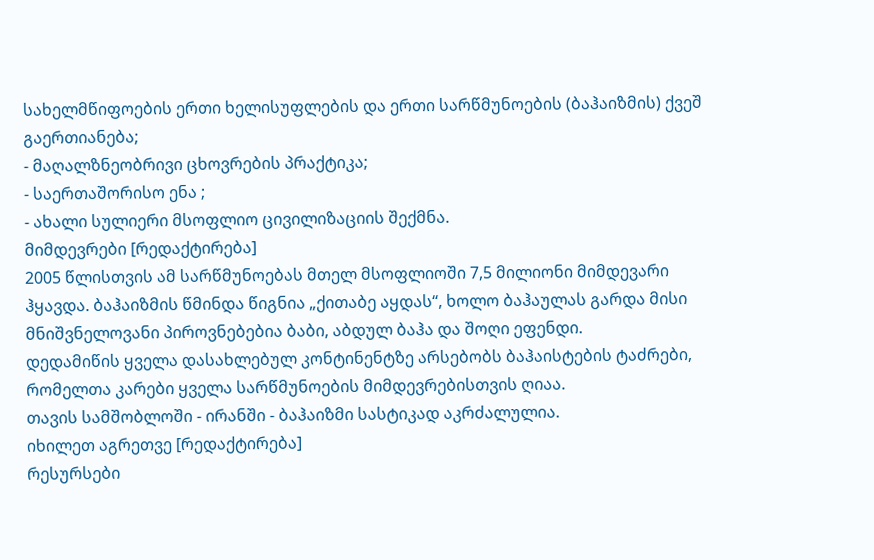სახელმწიფოების ერთი ხელისუფლების და ერთი სარწმუნოების (ბაჰაიზმის) ქვეშ გაერთიანება;
- მაღალზნეობრივი ცხოვრების პრაქტიკა;
- საერთაშორისო ენა ;
- ახალი სულიერი მსოფლიო ცივილიზაციის შექმნა.
მიმდევრები [რედაქტირება]
2005 წლისთვის ამ სარწმუნოებას მთელ მსოფლიოში 7,5 მილიონი მიმდევარი ჰყავდა. ბაჰაიზმის წმინდა წიგნია „ქითაბე აყდას“, ხოლო ბაჰაულას გარდა მისი მნიშვნელოვანი პიროვნებებია ბაბი, აბდულ ბაჰა და შოღი ეფენდი.
დედამიწის ყველა დასახლებულ კონტინენტზე არსებობს ბაჰაისტების ტაძრები, რომელთა კარები ყველა სარწმუნოების მიმდევრებისთვის ღიაა.
თავის სამშობლოში - ირანში - ბაჰაიზმი სასტიკად აკრძალულია.
იხილეთ აგრეთვე [რედაქტირება]
რესურსები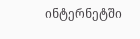ინტერნეტში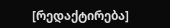[რედაქტირება]